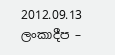2012.09.13 ලංකාදීප –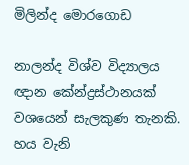මිලින්ද මොරගොඩ

නාලන්ද විශ්ව විද්‍යාලය ඥාන කේන්ද්‍රස්ථානයක් වශයෙන් සැලකුණ තැනකි. හය වැනි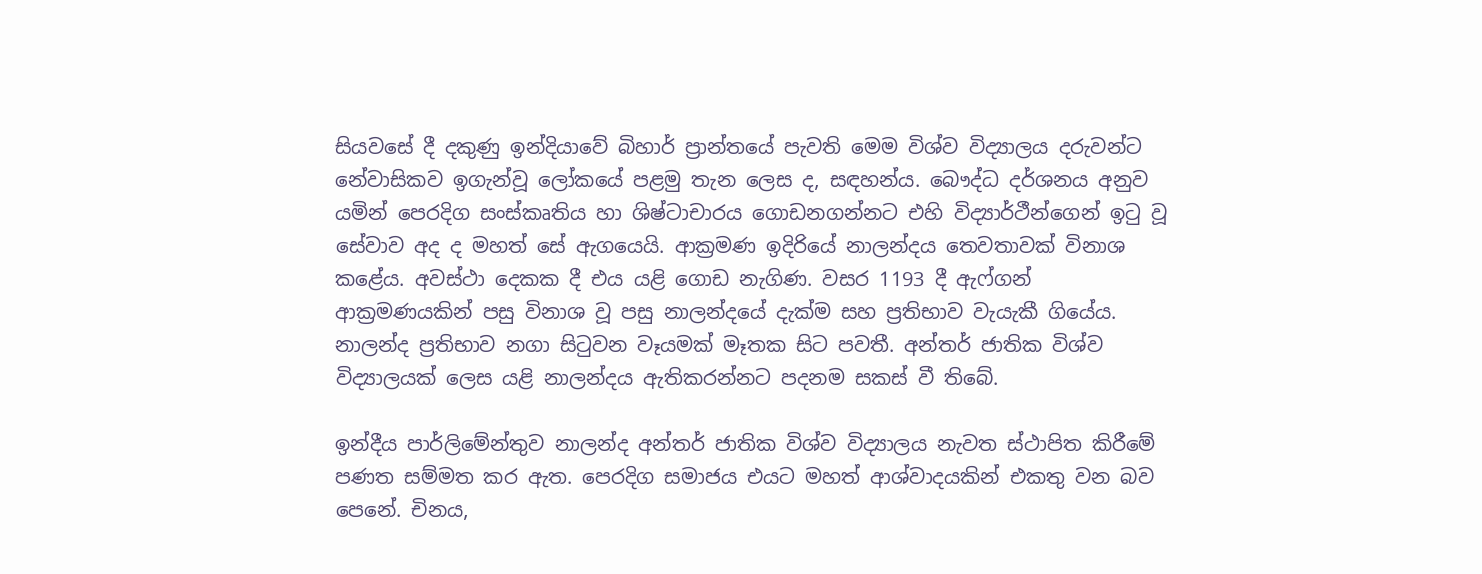සියවසේ දී දකුණු ඉන්දියාවේ බිහාර් ප්‍රාන්තයේ පැවති මෙම විශ්ව විද්‍යාලය දරුවන්ට නේවාසිකව ඉගැන්වූ ලෝකයේ පළමු තැන ලෙස ද, සඳහන්ය. බෞද්ධ දර්ශනය අනුව යමින් පෙරදිග සංස්කෘතිය හා ශිෂ්ටාචාරය ගොඩනගන්නට එහි විද්‍යාර්ථීන්ගෙන් ඉටු වූ සේවාව අද ද මහත් සේ ඇගයෙයි. ආක්‍රමණ ඉදිරියේ නාලන්දය තෙවතාවක් විනාශ කළේය. අවස්ථා දෙකක දී එය යළි ගොඩ නැගිණ. වසර 1193 දී ඇෆ්ගන් ආක්‍රමණයකින් පසු විනාශ වූ පසු නාලන්දයේ දැක්ම සහ ප්‍රතිභාව වැයැකී ගියේය. නාලන්ද ප්‍රතිභාව නගා සිටුවන වෑයමක් මෑතක සිට පවතී. අන්තර් ජාතික විශ්ව විද්‍යාලයක් ලෙස යළි නාලන්දය ඇතිකරන්නට පදනම සකස් වී තිබේ.

ඉන්දීය පාර්ලිමේන්තුව නාලන්ද අන්තර් ජාතික විශ්ව විද්‍යාලය නැවත ස්ථාපිත කිරීමේ පණත සම්මත කර ඇත. පෙරදිග සමාජය එයට මහත් ආශ්වාදයකින් එකතු වන බව පෙනේ. චිනය,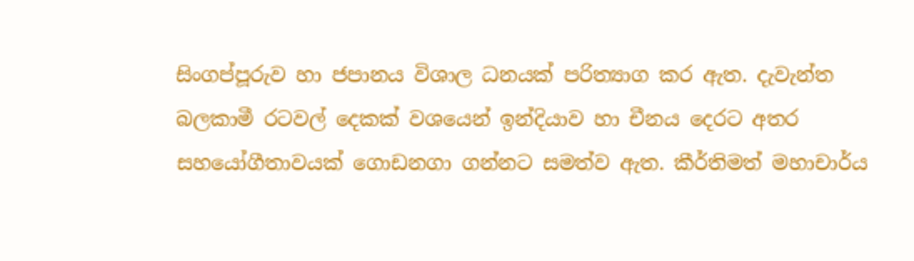සිංගප්පූරුව හා ජපානය විශාල ධනයක් පරිත්‍යාග කර ඇත. දැවැන්ත බලකාමී රටවල් දෙකක් වශයෙන් ඉන්දියාව හා චීනය දෙරට අතර සහයෝගීතාවයක් ගොඩනගා ගන්නට සමත්ව ඇත. කීර්තිමත් මහාචාර්ය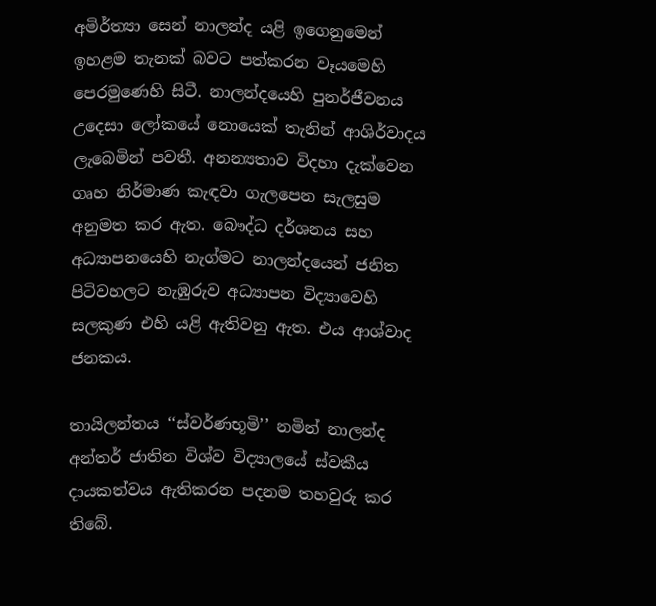අමිර්ත්‍යා සෙන් නාලන්ද යළි ඉගෙනුමෙන් ඉහළම තැනක් බවට පත්කරන වෑයමෙහි පෙරමුණෙහි සිටී. නාලන්දයෙහි පුනර්ජීවනය උදෙසා ලෝකයේ නොයෙක් තැනින් ආශිර්වාදය ලැබෙමින් පවතී. අනන්‍යතාව විදහා දැක්වෙන ගෘහ නිර්මාණ කැඳවා ගැලපෙන සැලසුම අනුමත කර ඇත. බෞද්ධ දර්ශනය සහ අධ්‍යාපනයෙහි නැග්මට නාලන්දයෙන් ජනිත පිටිවහලට නැඹුරුව අධ්‍යාපන විද්‍යාවෙහි සලකුණ එහි යළි ඇතිවනු ඇත. එය ආශ්වාද ජනකය.

තායිලන්තය ‘‘ස්වර්ණභූමි’’ නමින් නාලන්ද අන්තර් ජාතින විශ්ව විද්‍යාලයේ ස්වකීය දායකත්වය ඇතිකරන පදනම තහවුරු කර තිබේ.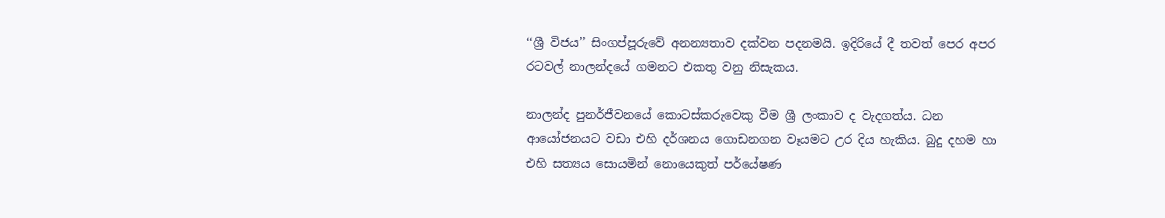‘‘ශ්‍රී විජය’’ සිංගප්පූරුවේ අනන්‍යතාව දක්වන පදනමයි. ඉදිරියේ දී තවත් පෙර අපර රටවල් නාලන්දයේ ගමනට එකතු වනු නිසැකය.

නාලන්ද පුනර්ජීවනයේ කොටස්කරුවෙකු වීම ශ්‍රී ලංකාව ද වැදගත්ය. ධන ආයෝජනයට වඩා එහි දර්ශනය ගොඩනගන වෑයමට උර දිය හැකිය. බුදු දහම හා එහි සත්‍යය සොයමින් නොයෙකුත් පර්යේෂණ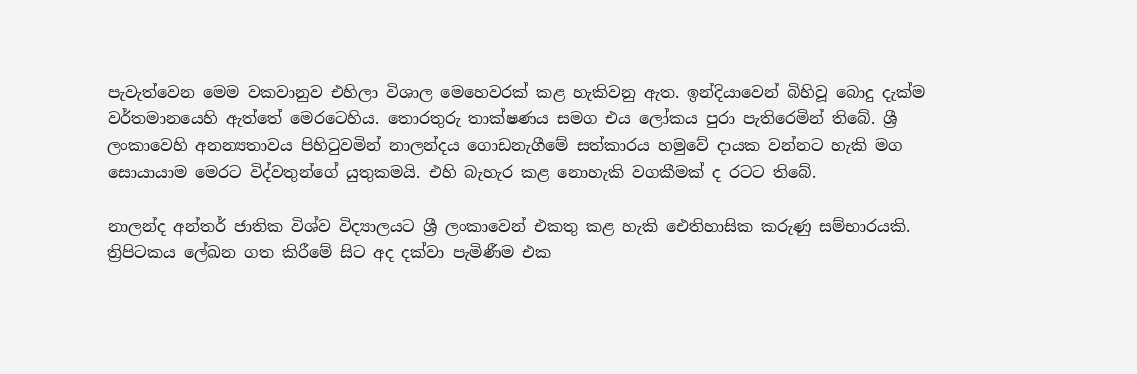පැවැත්වෙන මෙම වකවානුව එහිලා විශාල මෙහෙවරක් කළ හැකිවනු ඇත. ඉන්දියාවෙන් බිහිවූ බොදු දැක්ම වර්තමානයෙහි ඇත්තේ මෙරටෙහිය. තොරතුරු තාක්ෂණය සමග එය ලෝකය පුරා පැතිරෙමින් තිබේ. ශ්‍රී ලංකාවෙහි අනන්‍යතාවය පිහිටුවමින් නාලන්දය ගොඩනැගීමේ සත්කාරය හමුවේ දායක වන්නට හැකි මග සොයායාම මෙරට විද්වතුන්ගේ යුතුකමයි. එහි බැහැර කළ නොහැකි වගකීමක් ද රටට තිබේ.

නාලන්ද අන්තර් ජාතික විශ්ව විද්‍යාලයට ශ්‍රී ලංකාවෙන් එකතු කළ හැකි ඓතිහාසික කරුණු සම්භාරයකි. ත්‍රිපිටකය ලේඛන ගත කිරීමේ සිට අද දක්වා පැමිණීම එක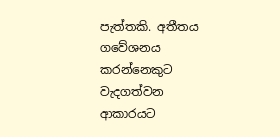පැත්තකි. අතීතය ගවේශනය කරන්නෙකුට වැදගත්වන ආකාරයට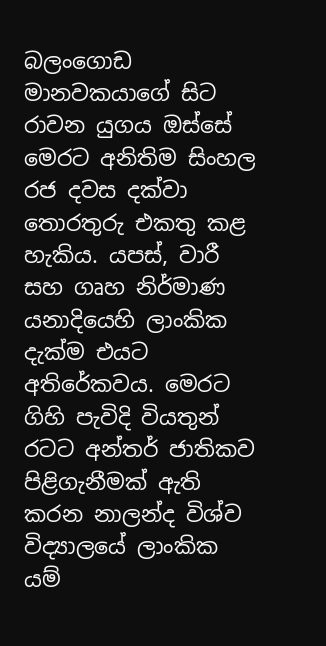බලංගොඩ මානවකයාගේ සිට රාවන යුගය ඔස්සේ මෙරට අනිතිම සිංහල රජ දවස දක්වා තොරතුරු එකතු කළ හැකිය. යපස්, වාරී සහ ගෘහ නිර්මාණ යනාදියෙහි ලාංකික දැක්ම එයට අතිරේකවය. මෙරට ගිහි පැවිදි වියතුන් රටට අන්තර් ජාතිකව පිළිගැනීමක් ඇති කරන නාලන්ද විශ්ව විද්‍යාලයේ ලාංකික යම්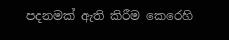පදනමක් ඇති කිරීම කෙරෙහි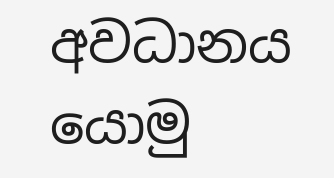අවධානය යොමු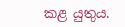කළ යුතුය.